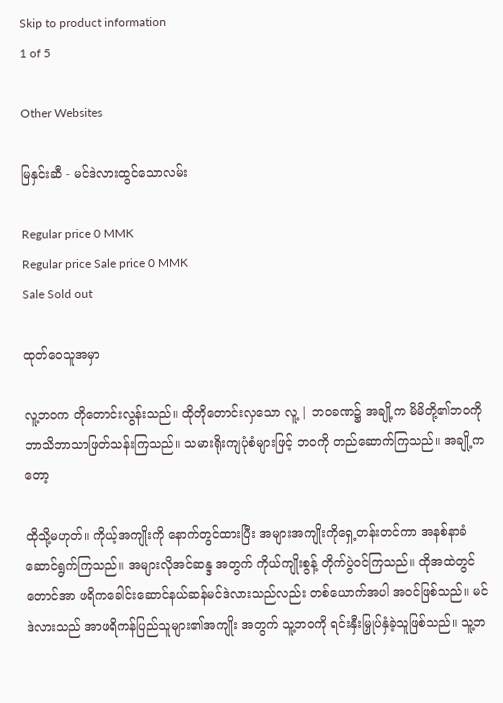Skip to product information
1 of 5

Other Websites

မြနှင်းဆီ - မင်ဒဲလားထွင်သောလမ်း

Regular price 0 MMK
Regular price Sale price 0 MMK
Sale Sold out

ထုတ်ဝေသူအမှာ

လူ့ဘဝက တိုတောင်းလွန်းသည်။ ထိုတိုတောင်းလှသော လူ့ | ဘဝခဏ၌ အချို့က မိမိတို့၏ဘဝကို ဘာသိဘာသာဖြတ်သန်းကြသည်။ သမားရိုးကျပုံစံများဖြင့် ဘဝကို တည်ဆောက်ကြသည်။ အချို့ကတော့

ထိုသို့မဟုတ်။ ကိုယ့်အကျိုးကို နောက်တွင်ထားပြီး အများအကျိုးကိုရှေ့တန်းတင်ကာ အနစ်နာခံဆောင်ရွက်ကြသည်။ အများလိုအင်ဆန္ဒ အတွက် ကိုယ်ကျိုးစွန့် တိုက်ပွဲဝင်ကြသည်။ ထိုအထဲတွင် တောင်အာ ဖရိကခေါင်းဆောင်နယ်ဆန်မင်ဒဲလားသည်လည်း တစ်ယောက်အပါ အဝင်ဖြစ်သည်။ မင်ဒဲလားသည် အာဖရိကန်ပြည်သူများ၏အကျိုး အတွက် သူ့ဘဝကို ရင်းနှီးမြှုပ်နှံခဲ့သူဖြစ်သည်။ သူ့ဘ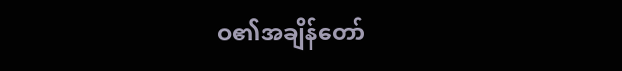ဝ၏အချိန်တော်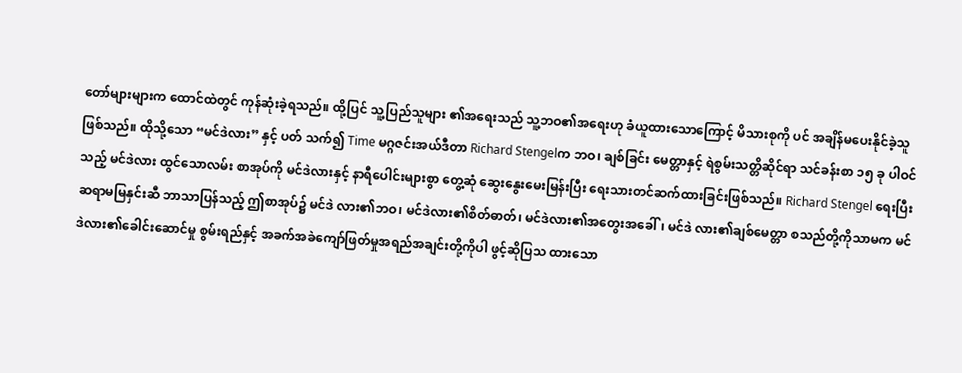တော်များများက ထောင်ထဲတွင် ကုန်ဆုံးခဲ့ရသည်။ ထို့ပြင် သူ့ပြည်သူများ ၏အရေးသည် သူ့ဘဝ၏အရေးဟု ခံယူထားသောကြောင့် မိသားစုကို ပင် အချိန်မပေးနိုင်ခဲ့သူဖြစ်သည်။ ထိုသို့သော “မင်ဒဲလား” နှင့် ပတ် သက်၍ Time မဂ္ဂဇင်းအယ်ဒီတာ Richard Stengelက ဘဝ၊ ချစ်ခြင်း မေတ္တာနှင့် ရဲစွမ်းသတ္တိဆိုင်ရာ သင်ခန်းစာ ၁၅ ခု ပါဝင်သည့် မင်ဒဲလား ထွင်သောလမ်း စာအုပ်ကို မင်ဒဲလားနှင့် နာရီပေါင်းများစွာ တွေ့ဆုံ ဆွေးနွေးမေးမြန်းပြီး ရေးသားတင်ဆက်ထားခြင်းဖြစ်သည်။ Richard Stengel ရေးပြီး ဆရာမမြနှင်းဆီ ဘာသာပြန်သည့် ဤစာအုပ်၌ မင်ဒဲ လား၏ဘဝ၊ မင်ဒဲလား၏စိတ်ဓာတ်၊ မင်ဒဲလား၏အတွေးအခေါ်၊ မင်ဒဲ လား၏ချစ်မေတ္တာ စသည်တို့ကိုသာမက မင်ဒဲလား၏ခေါင်းဆောင်မှု စွမ်းရည်နှင့် အခက်အခဲကျော်ဖြတ်မှုအရည်အချင်းတို့ကိုပါ ဖွင့်ဆိုပြသ ထားသော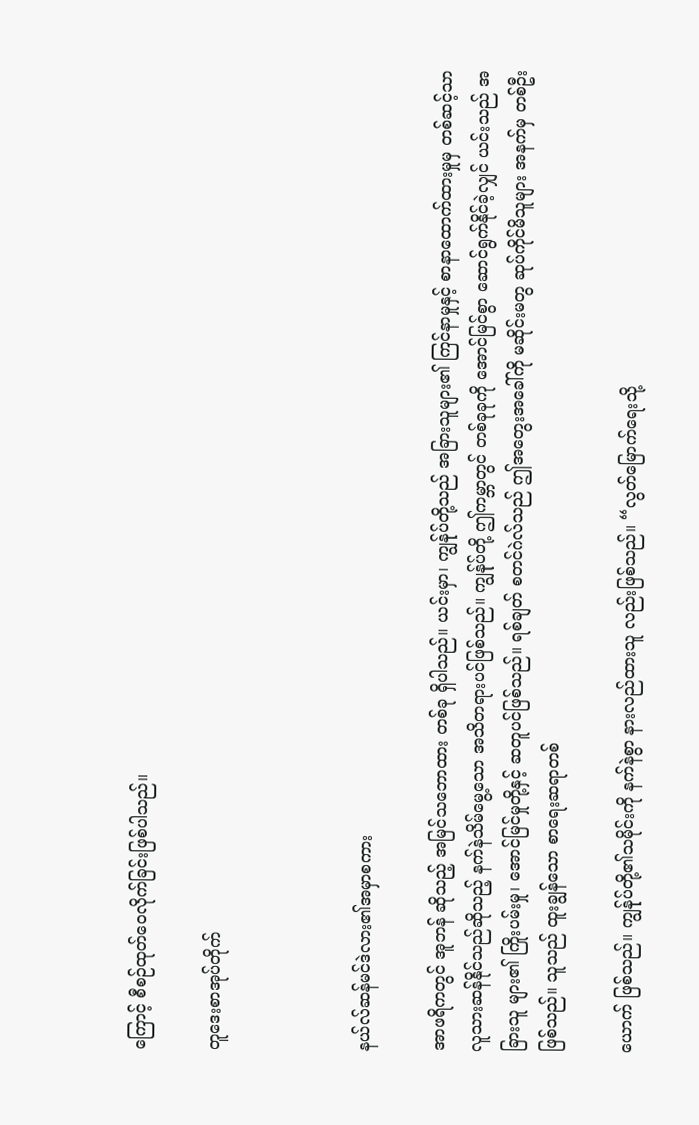ကြောင့် စီစဉ်ထုတ်ဝေလိုက်ခြင်းဖြစ်ပါသည်။

တူဒေးစာအုပ်တိုက်



နယ်လ်ဆန်မင်ဒဲလား၏အမှာစကား

အာဖရိကတွင် အူဘန် ဆိုသည့် အမြင်သဘောထား တစ်ခု ရှိပါသည်။ ယင်းမှာ၊ ကျွန်ုပ်တို့သည် အခြားသူများ၏ ကြင်နာမှုနှင့် စာနာထောက်ထားမှုမှ တစ်ဆင့်သာ လူသားဆန်နိုင်သည်ဆိုသည့် နက်နဲသိမ်မွေ့သော အသိတရားပင်ဖြစ်သည်။ ကျွန်ုပ်တို့ ဤကမ္ဘာတွင် တစ်ခုခုကို အောင်မြင်စွာ ဆောင်ရွက်နိုင်ခဲ့လျှင် ယင်းသည် အခြားသူ များ၏ ကြိုးပမ်းမှု၊ အောင်မြင်မှုတို့နှင့် ဆတူပင်ဖြစ်သည်။ ရစ်ချတ် စတင်ဂဲလ်သည် ဤအတွေးအခေါ်ကို မဆိုင်းမတွ ဆုပ်ကိုင်မိသူများ အနက်မှ တစ်ဦးဖြစ်သည်။ သူသည် ထူးချွန်သော စာရေးဆရာတစ်

ယောက် ဖြစ်သည်။ ကျွန်ုပ်တို့၏သမိုင်းကို နက်နဲစွာ နားလည်ထားသူ လည်းဖြစ်သည်။ “လွတ်မြောက်ရေးသို့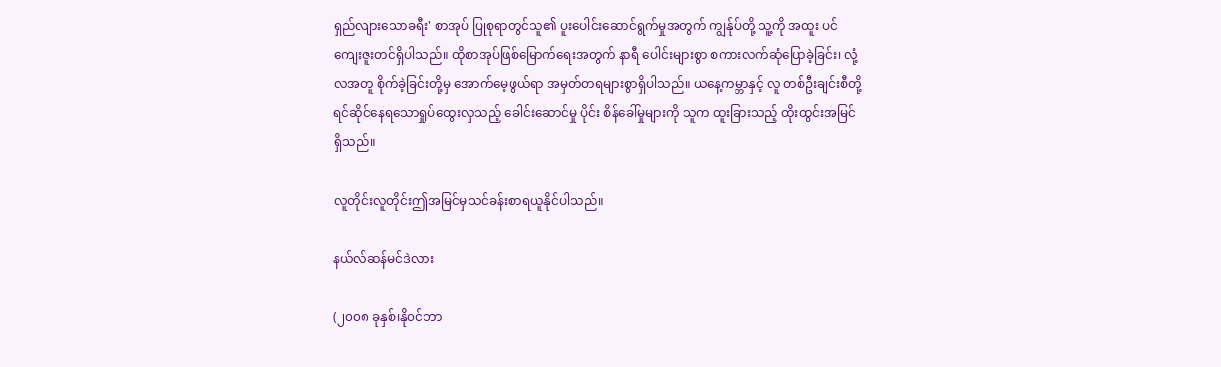ရှည်လျားသောခရီး' စာအုပ် ပြုစုရာတွင်သူ၏ ပူးပေါင်းဆောင်ရွက်မှုအတွက် ကျွန်ုပ်တို့ သူ့ကို အထူး ပင် ကျေးဇူးတင်ရှိပါသည်။ ထိုစာအုပ်ဖြစ်မြောက်ရေးအတွက် နာရီ ပေါင်းများစွာ စကားလက်ဆုံပြောခဲ့ခြင်း၊ လုံ့လအတူ စိုက်ခဲ့ခြင်းတို့မှ အောက်မေ့ဖွယ်ရာ အမှတ်တရများစွာရှိပါသည်။ ယနေ့ကမ္ဘာနှင့် လူ တစ်ဦးချင်းစီတို့ ရင်ဆိုင်နေရသောရှုပ်ထွေးလှသည့် ခေါင်းဆောင်မှု ပိုင်း စိန်ခေါ်မှုများကို သူက ထူးခြားသည့် ထိုးထွင်းအမြင် ရှိသည်။

လူတိုင်းလူတိုင်းဤအမြင်မှသင်ခန်းစာရယူနိုင်ပါသည်။

နယ်လ်ဆန်မင်ဒဲလား

(၂၀၀၈ ခုနှစ်၊နို၀င်ဘာ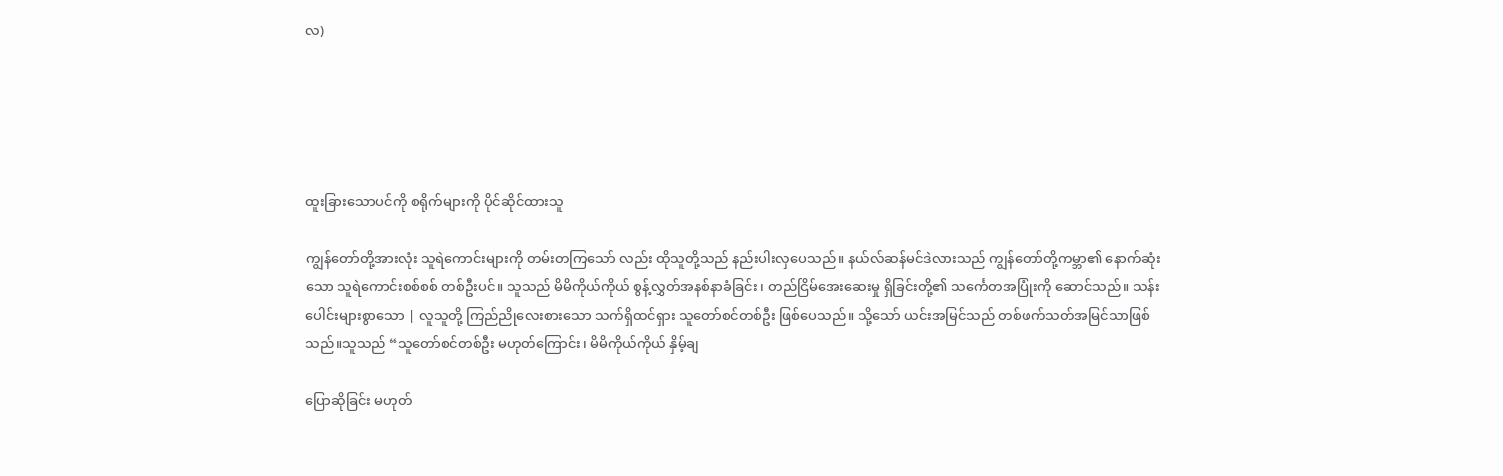လ)





ထူးခြားသောပင်ကို စရိုက်များကို ပိုင်ဆိုင်ထားသူ

ကျွန်တော်တို့အားလုံး သူရဲကောင်းများကို တမ်းတကြသော် လည်း ထိုသူတို့သည် နည်းပါးလှပေသည်။ နယ်လ်ဆန်မင်ဒဲလားသည် ကျွန်တော်တို့ကမ္ဘာ၏ နောက်ဆုံးသော သူရဲကောင်းစစ်စစ် တစ်ဦးပင်။ သူသည် မိမိကိုယ်ကိုယ် စွန့်လွှတ်အနစ်နာခံခြင်း၊ တည်ငြိမ်အေးဆေးမှု ရှိခြင်းတို့၏ သင်္ကေတအပြုံးကို ဆောင်သည်။ သန်းပေါင်းများစွာသော | လူသူတို့ ကြည်ညိုလေးစားသော သက်ရှိထင်ရှား သူတော်စင်တစ်ဦး ဖြစ်ပေသည်။ သို့သော် ယင်းအမြင်သည် တစ်ဖက်သတ်အမြင်သာဖြစ် သည်။သူသည် “သူတော်စင်တစ်ဦး မဟုတ်ကြောင်း၊ မိမိကိုယ်ကိုယ် နှိမ့်ချ

ပြောဆိုခြင်း မဟုတ်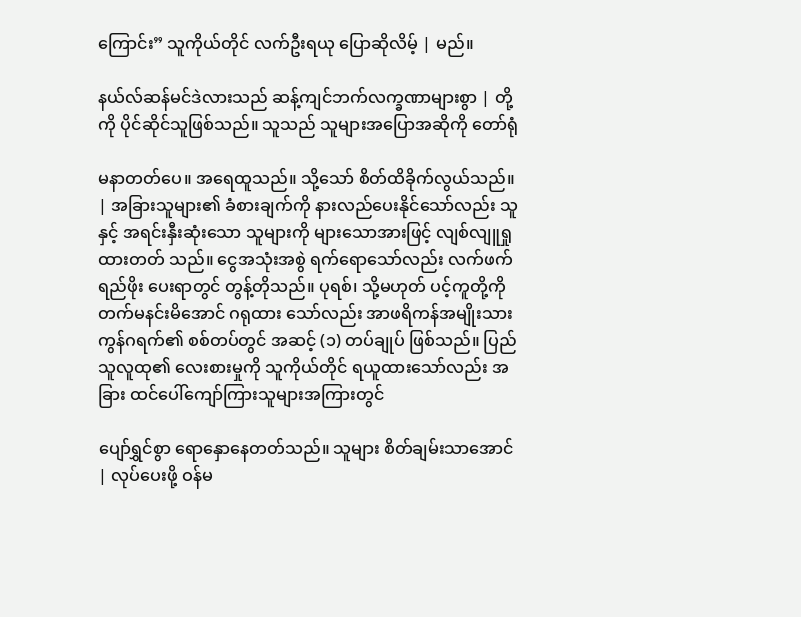ကြောင်း” သူကိုယ်တိုင် လက်ဦးရယု ပြောဆိုလိမ့် | မည်။

နယ်လ်ဆန်မင်ဒဲလားသည် ဆန့်ကျင်ဘက်လက္ခဏာများစွာ | တို့ကို ပိုင်ဆိုင်သူဖြစ်သည်။ သူသည် သူများအပြောအဆိုကို တော်ရုံ

မနာတတ်ပေ။ အရေထူသည်။ သို့သော် စိတ်ထိခိုက်လွယ်သည်။ | အခြားသူများ၏ ခံစားချက်ကို နားလည်ပေးနိုင်သော်လည်း သူနှင့် အရင်းနှီးဆုံးသော သူများကို များသောအားဖြင့် လျစ်လျူရှုထားတတ် သည်။ ငွေအသုံးအစွဲ ရက်ရောသော်လည်း လက်ဖက်ရည်ဖိုး ပေးရာတွင် တွန့်တိုသည်။ ပုရစ်၊ သို့မဟုတ် ပင့်ကူတို့ကို တက်မနင်းမိအောင် ဂရုထား သော်လည်း အာဖရိကန်အမျိုးသားကွန်ဂရက်၏ စစ်တပ်တွင် အဆင့် (၁) တပ်ချုပ် ဖြစ်သည်။ ပြည်သူလူထု၏ လေးစားမှုကို သူကိုယ်တိုင် ရယူထားသော်လည်း အခြား ထင်ပေါ်ကျော်ကြားသူများအကြားတွင်

ပျော်ရွှင်စွာ ရောနှောနေတတ်သည်။ သူများ စိတ်ချမ်းသာအောင် | လုပ်ပေးဖို့ ဝန်မ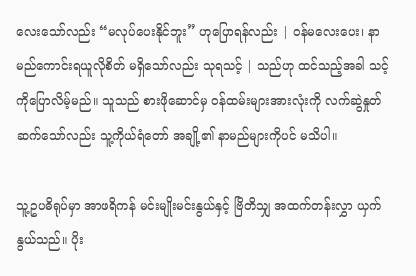လေးသော်လည်း “မလုပ်ပေးနိုင်ဘူး” ဟုပြောရန်လည်း | ဝန်မလေးပေး၊ နာမည်ကောင်းရယူလိုစိတ် မရှိသော်လည်း သုရသင့် | သည်ဟု ထင်သည့်အခါ သင့်ကိုပြောလိမ့်မည်။ သူသည် စားဖိုဆောင်မှ ဝန်ထမ်းများအားလုံးကို လက်ဆွဲနှုတ်ဆက်သော်လည်း သူ့ကိုယ်ရံတော် အချို့၏ နာမည်များကိုပင် မသိပါ။

သူ့ဥပဓိရုပ်မှာ အာဖရိကန် မင်းမျိုးမင်းနွယ်နှင့် ဗြိတိသျှ အထက်တန်းလွှာ ယှက်နွယ်သည်။ ပိုး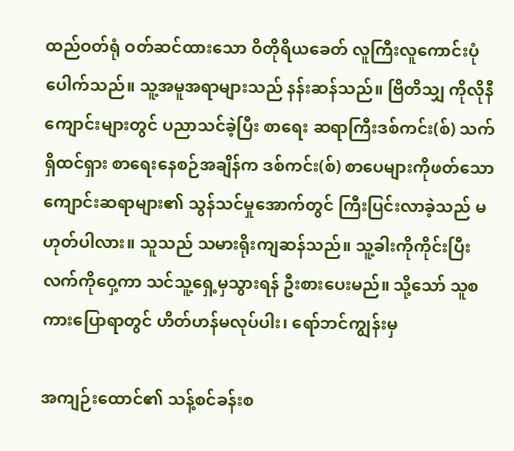ထည်ဝတ်ရုံ ဝတ်ဆင်ထားသော ဝိတိုရိယခေတ် လူကြီးလူကောင်းပုံ ပေါက်သည်။ သူ့အမူအရာများသည် နန်းဆန်သည်။ ဗြိတိသျှ ကိုလိုနီကျောင်းများတွင် ပညာသင်ခဲ့ပြီး စာရေး ဆရာကြီးဒစ်ကင်း(စ်) သက်ရှိထင်ရှား စာရေးနေစဉ်အချိန်က ဒစ်ကင်း(စ်) စာပေများကိုဖတ်သော ကျောင်းဆရာများ၏ သွန်သင်မှုအောက်တွင် ကြီးပြင်းလာခဲ့သည် မဟုတ်ပါလား။ သူသည် သမားရိုးကျဆန်သည်။ သူ့ခါးကိုကိုင်းပြီး လက်ကိုဝှေ့ကာ သင်သူ့ရှေ့မှသွားရန် ဦးစားပေးမည်။ သို့သော် သူစကားပြောရာတွင် ဟိတ်ဟန်မလုပ်ပါး၊ ရော်ဘင်ကျွန်းမှ

အကျဉ်းထောင်၏ သန့်စင်ခန်းစ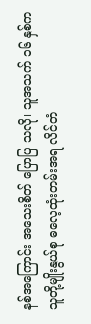နစ်အကြောင်း အသေးစိတ် ပြောပြ သလို၊ သူအသက် ၁၆ နှစ်က သူတို့မျိုးနွယ်စု ဓလေ့ထုံးတမ်းအရ လိင်တံ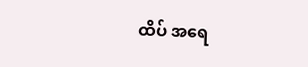ထိပ် အရေ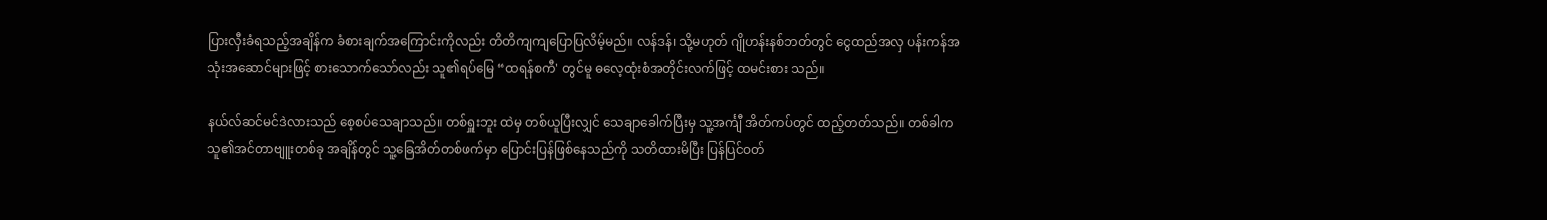ပြားလှီးခံရသည့်အချိန်က ခံစားချက်အကြောင်းကိုလည်း တိတိကျကျပြောပြလိမ့်မည်။ လန်ဒန်၊ သို့မဟုတ် ဂျိုဟန်းနစ်ဘတ်တွင် ငွေထည်အလှ ပန်းကန်အသုံးအဆောင်များဖြင့် စားသောက်သော်လည်း သူ၏ရပ်မြေ “ထရန်စကီ' တွင်မူ ဓလေ့ထုံးစံအတိုင်းလက်ဖြင့် ထမင်းစား သည်။

နယ်လ်ဆင်မင်ဒဲလားသည် စေ့စပ်သေချာသည်။ တစ်ရှူးဘူး ထဲမှ တစ်ယူပြီးလျှင် သေချာခေါက်ပြီးမှ သူ့အင်္ကျီ အိတ်ကပ်တွင် ထည့်တတ်သည်။ တစ်ခါက သူ၏အင်တာဗျူးတစ်ခု အချိန်တွင် သူ့ခြေအိတ်တစ်ဖက်မှာ ပြောင်းပြန်ဖြစ်နေသည်ကို သတိထားမိပြီး ပြန်ပြင်ဝတ်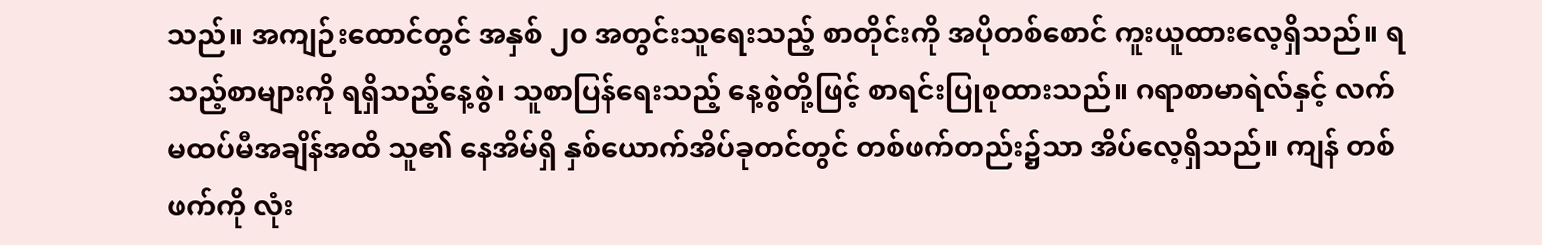သည်။ အကျဉ်းထောင်တွင် အနှစ် ၂၀ အတွင်းသူရေးသည့် စာတိုင်းကို အပိုတစ်စောင် ကူးယူထားလေ့ရှိသည်။ ရသည့်စာများကို ရရှိသည့်နေ့စွဲ၊ သူစာပြန်ရေးသည့် နေ့စွဲတို့ဖြင့် စာရင်းပြုစုထားသည်။ ဂရာစာမာရဲလ်နှင့် လက်မထပ်မီအချိန်အထိ သူ၏ နေအိမ်ရှိ နှစ်ယောက်အိပ်ခုတင်တွင် တစ်ဖက်တည်း၌သာ အိပ်လေ့ရှိသည်။ ကျန် တစ်ဖက်ကို လုံး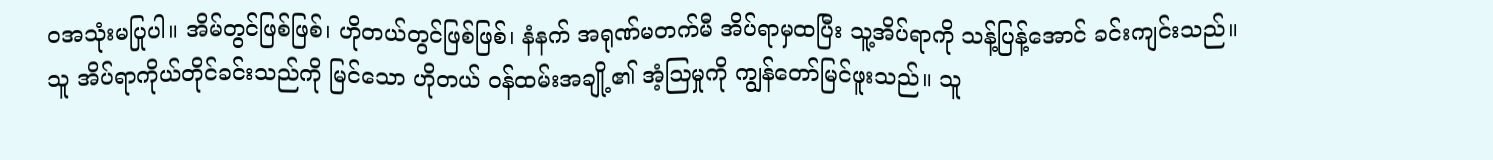ဝအသုံးမပြုပါ။ အိမ်တွင်ဖြစ်ဖြစ်၊ ဟိုတယ်တွင်ဖြစ်ဖြစ်၊ နံနက် အရုဏ်မတက်မီ အိပ်ရာမှထပြီး သူ့အိပ်ရာကို သန့်ပြန့်အောင် ခင်းကျင်းသည်။ သူ အိပ်ရာကိုယ်တိုင်ခင်းသည်ကို မြင်သော ဟိုတယ် ဝန်ထမ်းအချို့၏ အံ့ဩမှုကို ကျွန်တော်မြင်ဖူးသည်။ သူ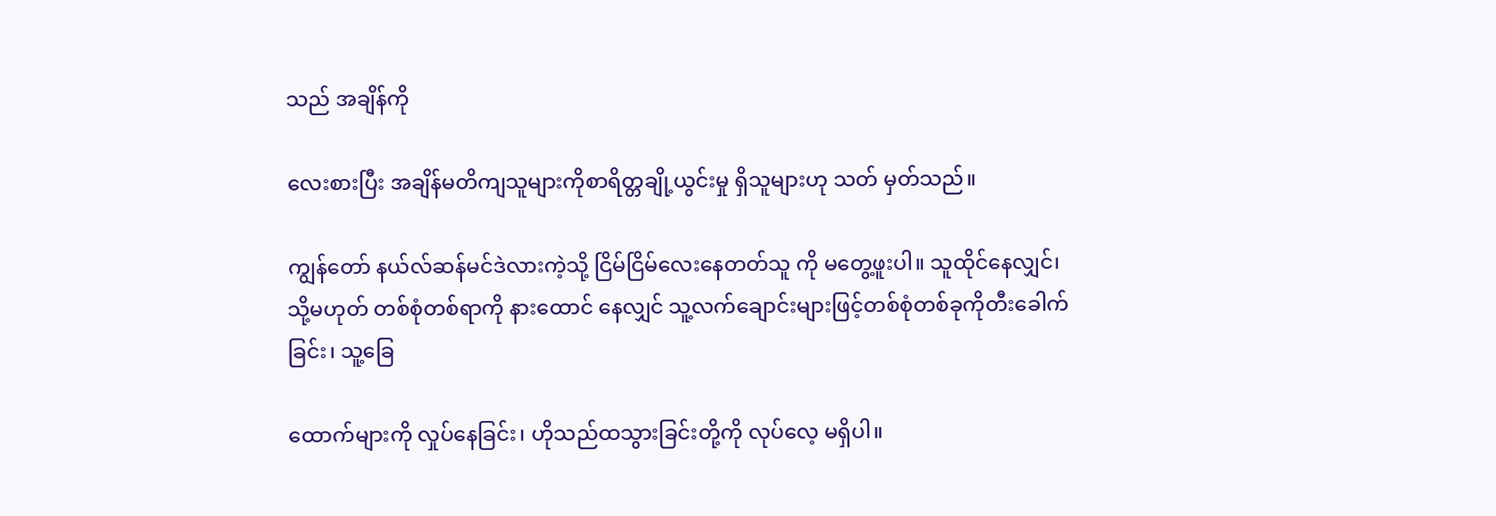သည် အချိန်ကို

လေးစားပြီး အချိန်မတိကျသူများကိုစာရိတ္တချို့ယွင်းမှု ရှိသူများဟု သတ် မှတ်သည်။

ကျွန်တော် နယ်လ်ဆန်မင်ဒဲလားကဲ့သို့ ငြိမ်ငြိမ်လေးနေတတ်သူ ကို မတွေ့ဖူးပါ။ သူထိုင်နေလျှင်၊ သို့မဟုတ် တစ်စုံတစ်ရာကို နားထောင် နေလျှင် သူ့လက်ချောင်းများဖြင့်တစ်စုံတစ်ခုကိုတီးခေါက်ခြင်း၊ သူ့ခြေ

ထောက်များကို လှုပ်နေခြင်း၊ ဟိုသည်ထသွားခြင်းတို့ကို လုပ်လေ့ မရှိပါ။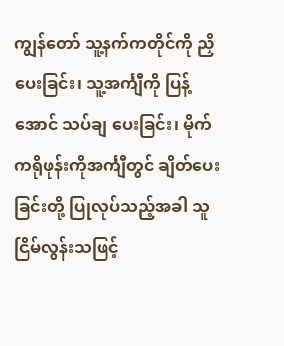ကျွန်တော် သူ့နက်ကတိုင်ကို ညှိပေးခြင်း၊ သူ့အင်္ကျီကို ပြန့်အောင် သပ်ချ ပေးခြင်း၊ မိုက်ကရိုဖုန်းကိုအင်္ကျီတွင် ချိတ်ပေးခြင်းတို့ ပြုလုပ်သည့်အခါ သူငြိမ်လွန်းသဖြင့်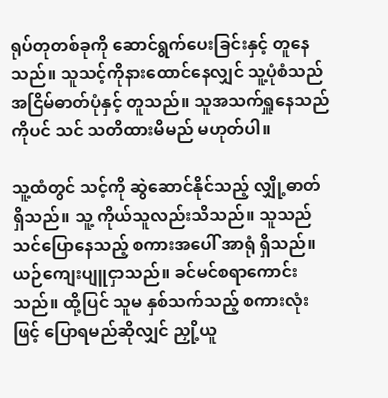ရုပ်တုတစ်ခုကို ဆောင်ရွက်ပေးခြင်းနှင့် တူနေသည်။ သူသင့်ကိုနားထောင်နေလျှင် သူ့ပုံစံသည် အငြိမ်ဓာတ်ပုံနှင့် တူသည်။ သူအသက်ရှူနေသည်ကိုပင် သင် သတိထားမိမည် မဟုတ်ပါ။

သူ့ထံတွင် သင့်ကို ဆွဲဆောင်နိုင်သည့် လျှို့ဓာတ်ရှိသည်။ သူ့ ကိုယ်သူလည်းသိသည်။ သူသည် သင်ပြောနေသည့် စကားအပေါ် အာရုံ ရှိသည်။ ယဉ်ကျေးပျူငှာသည်။ ခင်မင်စရာကောင်းသည်။ ထို့ပြင် သူမ နှစ်သက်သည့် စကားလုံးဖြင့် ပြောရမည်ဆိုလျှင် ညှို့ယူ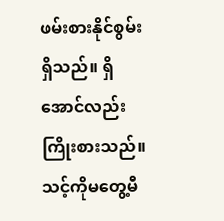ဖမ်းစားနိုင်စွမ်း ရှိသည်။ ရှိအောင်လည်းကြိုးစားသည်။ သင့်ကိုမတွေ့မီ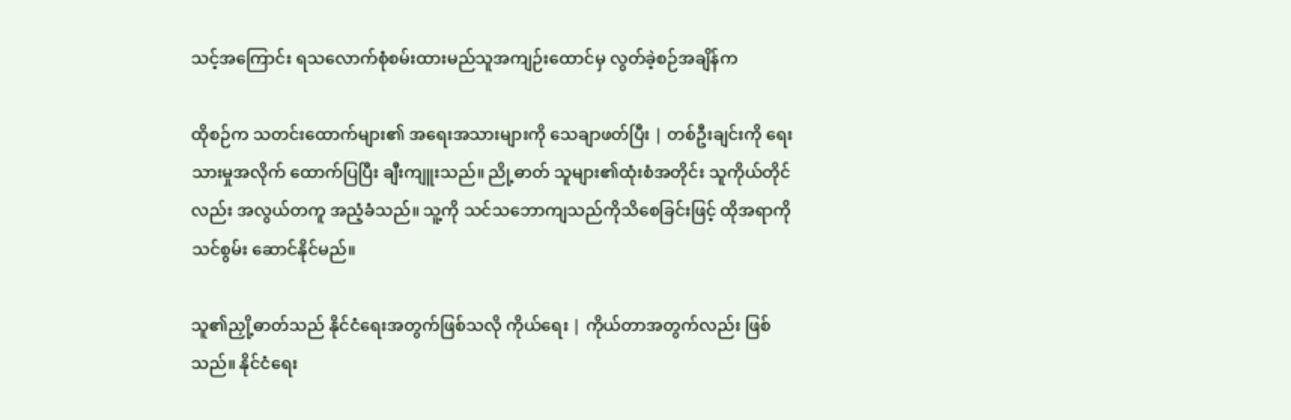သင့်အကြောင်း ရသလောက်စုံစမ်းထားမည်သူအကျဉ်းထောင်မှ လွတ်ခဲ့စဉ်အချိန်က

ထိုစဉ်က သတင်းထောက်များ၏ အရေးအသားများကို သေချာဖတ်ပြီး | တစ်ဦးချင်းကို ရေးသားမှုအလိုက် ထောက်ပြပြီး ချီးကျူးသည်။ ညို့ဓာတ် သူများ၏ထုံးစံအတိုင်း သူကိုယ်တိုင်လည်း အလွယ်တကူ အညံ့ခံသည်။ သူ့ကို သင်သဘောကျသည်ကိုသိစေခြင်းဖြင့် ထိုအရာကို သင်စွမ်း ဆောင်နိုင်မည်။

သူ၏ညှို့ဓာတ်သည် နိုင်ငံရေးအတွက်ဖြစ်သလို ကိုယ်ရေး | ကိုယ်တာအတွက်လည်း ဖြစ်သည်။ နိုင်ငံရေး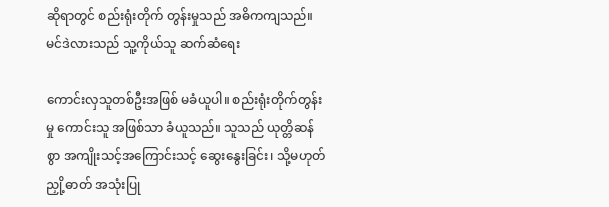ဆိုရာတွင် စည်းရုံးတိုက် တွန်းမှုသည် အဓိကကျသည်။ မင်ဒဲလားသည် သူ့ကိုယ်သူ ဆက်ဆံရေး

ကောင်းလှသူတစ်ဦးအဖြစ် မခံယူပါ။ စည်းရုံးတိုက်တွန်းမှု ကောင်းသူ အဖြစ်သာ ခံယူသည်။ သူသည် ယုတ္တိဆန်စွာ အကျိုးသင့်အကြောင်းသင့် ဆွေးနွေးခြင်း၊ သို့မဟုတ် ညှို့ဓာတ် အသုံးပြု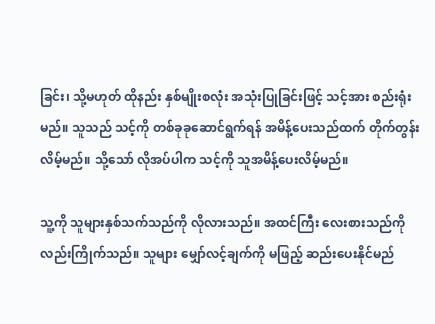ခြင်း၊ သို့မဟုတ် ထိုနည်း နှစ်မျိုးစလုံး အသုံးပြုခြင်းဖြင့် သင့်အား စည်းရုံးမည်။ သူသည် သင့်ကို တစ်ခုခုဆောင်ရွက်ရန် အမိန့်ပေးသည်ထက် တိုက်တွန်းလိမ့်မည်။ သို့သော် လိုအပ်ပါက သင့်ကို သူအမိန့်ပေးလိမ့်မည်။

သူ့ကို သူများနှစ်သက်သည်ကို လိုလားသည်။ အထင်ကြီး လေးစားသည်ကိုလည်းကြိုက်သည်။ သူများ မျှော်လင့်ချက်ကို မဖြည့် ဆည်းပေးနိုင်မည်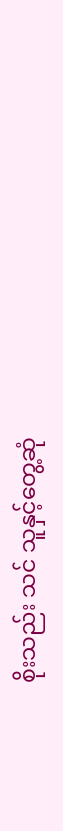စိုးသည်း သင် သူနှင့်တွေ့ဆုံ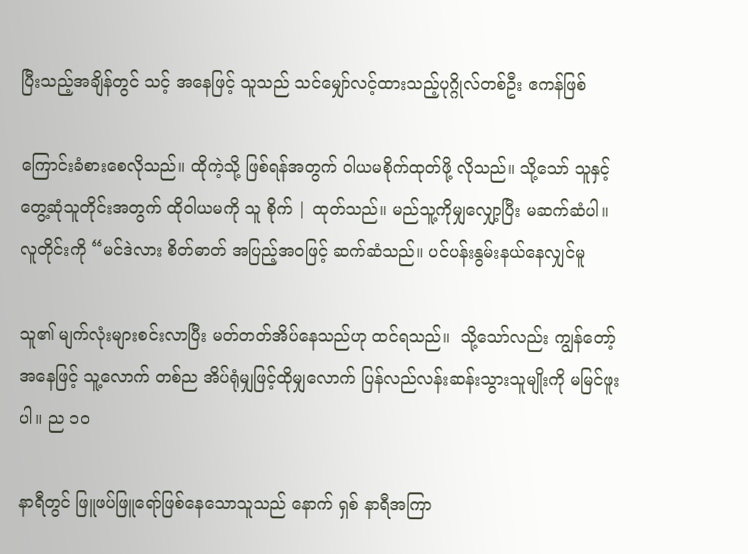ပြီးသည့်အချိန်တွင် သင့် အနေဖြင့် သူသည် သင်မျှော်လင့်ထားသည့်ပုဂ္ဂိုလ်တစ်ဦး ဧကန်ဖြစ်

ကြောင်းခံစားစေလိုသည်။ ထိုကဲ့သို့ ဖြစ်ရန်အတွက် ဝါယမစိုက်ထုတ်ဖို့ လိုသည်။ သို့သော် သူနှင့်တွေ့ဆုံသူတိုင်းအတွက် ထိုဝါယမကို သူ စိုက် | ထုတ်သည်။ မည်သူ့ကိုမျှလျှော့ပြီး မဆက်ဆံပါ။ လူတိုင်းကို “မင်ဒဲလား စိတ်ဓာတ် အပြည့်အဝဖြင့် ဆက်ဆံသည်။ ပင်ပန်းနွမ်းနယ်နေလျှင်မူ

သူ၏ မျက်လုံးများစင်းလာပြီး မတ်တတ်အိပ်နေသည်ဟု ထင်ရသည်။  သို့သော်လည်း ကျွန်တော့်အနေဖြင့် သူ့လောက် တစ်ည အိပ်ရုံမျှဖြင့်ထိုမျှလောက် ပြန်လည်လန်းဆန်းသွားသူမျိုးကို မမြင်ဖူးပါ။ ည ၁ဝ

နာရီတွင် ဖြူဖပ်ဖြူရော်ဖြစ်နေသောသူသည် နောက် ရှစ် နာရီအကြာ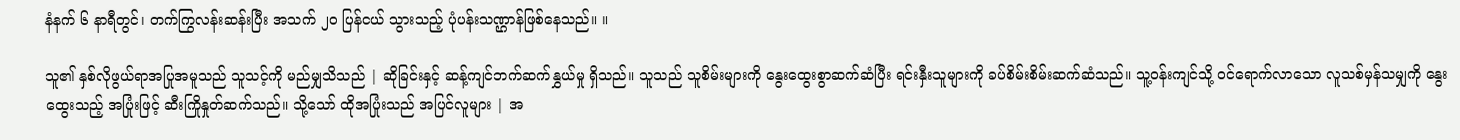နံနက် ၆ နာရီတွင်၊ တက်ကြွလန်းဆန်းပြီး အသက် ၂၀ ပြန်ငယ် သွားသည့် ပုံပန်းသဏ္ဌာန်ဖြစ်နေသည်။ ။

သူ၏ နှစ်လိုဖွယ်ရာအပြုအမူသည် သူသင့်ကို မည်မျှသိသည် | ဆိုခြင်းနှင့် ဆန့်ကျင်ဘက်ဆက်နွှယ်မှု ရှိသည်။ သူသည် သူစိမ်းများကို နွေးထွေးစွာဆက်ဆံပြီး ရင်းနှီးသူများကို ခပ်စိမ်းစိမ်းဆက်ဆံသည်။ သူ့ဝန်းကျင်သို့ ဝင်ရောက်လာသော လူသစ်မှန်သမျှကို နွေးထွေးသည့် အပြုံးဖြင့် ဆီးကြိုနှုတ်ဆက်သည်။ သို့သော် ထိုအပြုံးသည် အပြင်လူများ | အ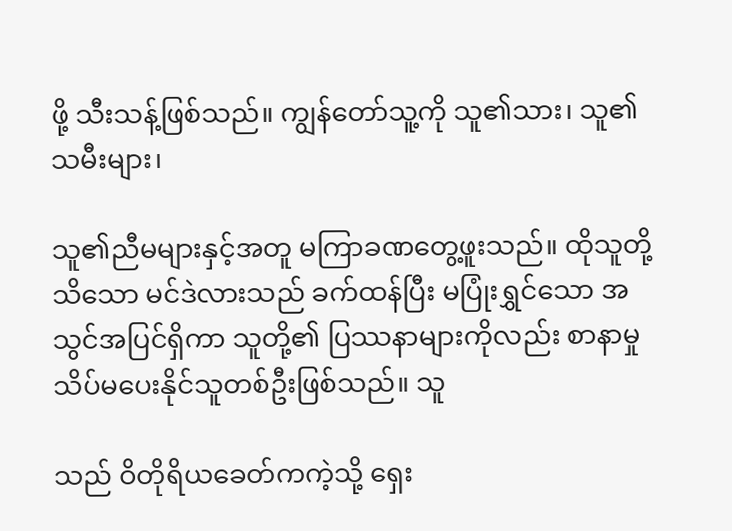ဖို့ သီးသန့်ဖြစ်သည်။ ကျွန်တော်သူ့ကို သူ၏သား၊ သူ၏သမီးများ၊

သူ၏ညီမများနှင့်အတူ မကြာခဏတွေ့ဖူးသည်။ ထိုသူတို့ သိသော မင်ဒဲလားသည် ခက်ထန်ပြီး မပြုံးရွှင်သော အသွင်အပြင်ရှိကာ သူတို့၏ ပြဿနာများကိုလည်း စာနာမှု သိပ်မပေးနိုင်သူတစ်ဦးဖြစ်သည်။ သူ

သည် ဝိတိုရိယခေတ်ကကဲ့သို့ ရှေး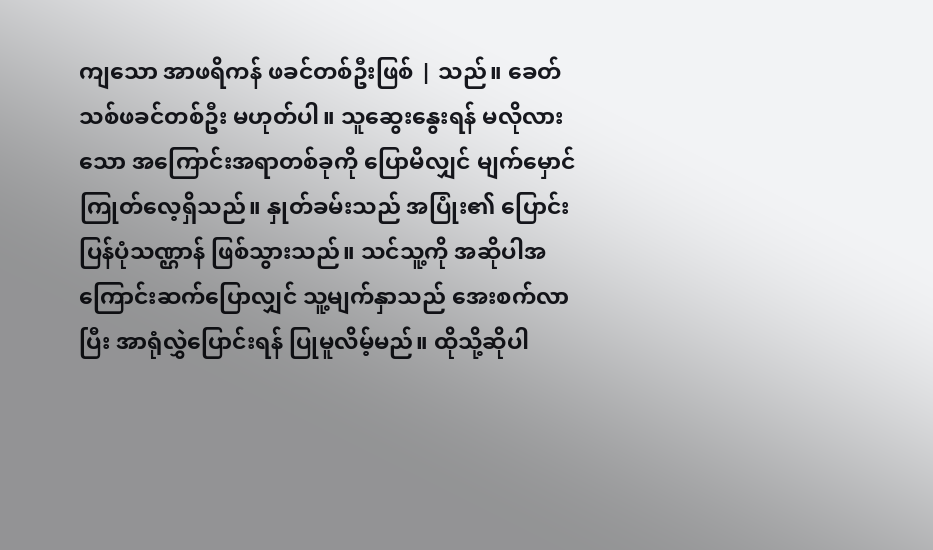ကျသော အာဖရိကန် ဖခင်တစ်ဦးဖြစ် | သည်။ ခေတ်သစ်ဖခင်တစ်ဦး မဟုတ်ပါ။ သူဆွေးနွေးရန် မလိုလားသော အကြောင်းအရာတစ်ခုကို ပြောမိလျှင် မျက်မှောင်ကြုတ်လေ့ရှိသည်။ နှုတ်ခမ်းသည် အပြုံး၏ ပြောင်းပြန်ပုံသဏ္ဌာန် ဖြစ်သွားသည်။ သင်သူ့ကို အဆိုပါအကြောင်းဆက်ပြောလျှင် သူ့မျက်နှာသည် အေးစက်လာပြီး အာရုံလွှဲပြောင်းရန် ပြုမူလိမ့်မည်။ ထိုသို့ဆိုပါ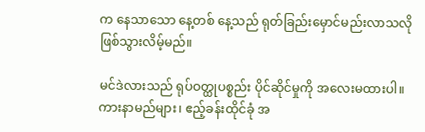က နေသာသော နေ့တစ် နေ့သည် ရုတ်ခြည်းမှောင်မည်းလာသလို ဖြစ်သွားလိမ့်မည်။

မင်ဒဲလားသည် ရုပ်ဝတ္ထုပစ္စည်း ပိုင်ဆိုင်မှုကို အလေးမထားပါ။ ကားနာမည်များ၊ ဧည့်ခန်းထိုင်ခုံ အ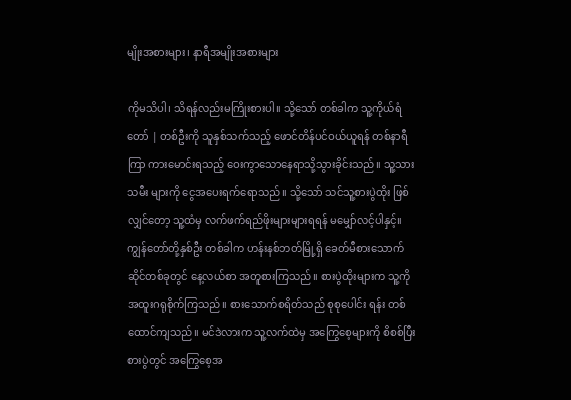မျိုးအစားများ၊ နာရီအမျိုးအစားများ

ကိုမသိပါ၊ သိရန်လည်းမကြိုးစားပါ။ သို့သော် တစ်ခါက သူ့ကိုယ်ရံတော် | တစ်ဦးကို သူနှစ်သက်သည့် ဖောင်တိန်ပင်ဝယ်ယူရန် တစ်နာရီကြာ ကားမောင်းရသည့် ဝေးကွာသောနေရာသို့သွားခိုင်းသည်။ သူ့သားသမီး များကို ငွေအပေးရက်ရောသည်။ သို့သော် သင်သူ့စားပွဲထိုး ဖြစ်လျှင်တော့ သူ့ထံမှ လက်ဖက်ရည်ဖိုးများများရရန် မမျှော်လင့်ပါနှင့်။ ကျွန်တော်တို့နှစ်ဦး တစ်ခါက ဟန်းနစ်ဘတ်မြို့ရှိ ခေတ်မီစားသောက် ဆိုင်တစ်ခုတွင် နေ့လယ်စာ အတူစားကြသည်။ စားပွဲထိုးများက သူ့ကို အထူးဂရုစိုက်ကြသည်။ စားသောက်စရိတ်သည် စုစုပေါင်း ရန်း တစ်ထောင်ကျသည်။ မင်ဒဲလားက သူ့လက်ထဲမှ အကြွေစေ့များကို စိစစ်ပြီး စားပွဲတွင် အကြွေစေ့အ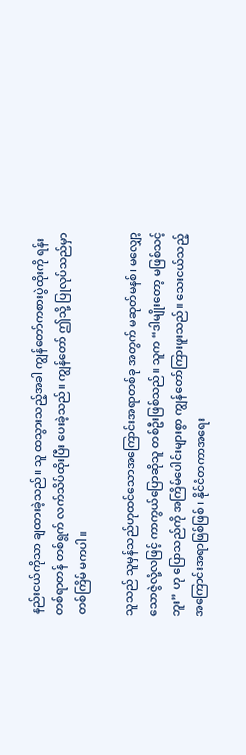နည်းငယ်ကိုသာ ချထားခဲ့သည်။ သူ ထသွားသည့်အခါ ကျွန်တော်ကစားပွဲထိုးကို ရန်းတစ်ရာတန် တစ်ရွက် လက်သိပ်ထိုးပြီး ပေးခဲ့သည်။ ကျွန်တော် ဤသို့ ပြုလုပ်သည်မှာ တစ်ကြိမ် မကပါ။

သူသည် သူမှန်သည်ဟုထင်သောအကြောင်းအရာတစ်ခု အတွက် မဆုတ်မနစ်၊ မလျှော့သောဇွဲလုံ့လဖြင့် ကာကွယ်ပြောဆိုသူ တစ်ဦးဖြစ်သည်။ သူက “ဒါမျိုးတော့ မဖြစ်သင့်ဘူး” ဟု ပြောသည်ကို အကြိမ်ပေါင်းများစွာ ကျွန်တော်ကြားဖူးသည်။ သေးငယ်သည့် အကြောင်းအရာဖြစ်ဖြစ် ၊ နိုင်ငံတကာအရေး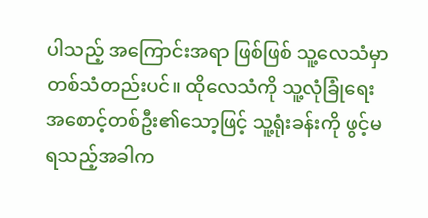ပါသည့် အကြောင်းအရာ ဖြစ်ဖြစ် သူ့လေသံမှာတစ်သံတည်းပင်။ ထိုလေသံကို သူ့လုံခြုံရေး အစောင့်တစ်ဦး၏သော့ဖြင့် သူ့ရုံးခန်းကို ဖွင့်မရသည့်အခါက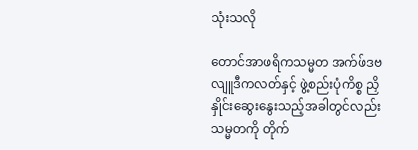သုံးသလို

တောင်အာဖရိကသမ္မတ အက်ဖ်ဒဗလျူဒီကလတ်နှင့် ဖွဲ့စည်းပုံကိစ္စ ညှိနှိုင်းဆွေးနွေးသည့်အခါတွင်လည်း သမ္မတကို တိုက်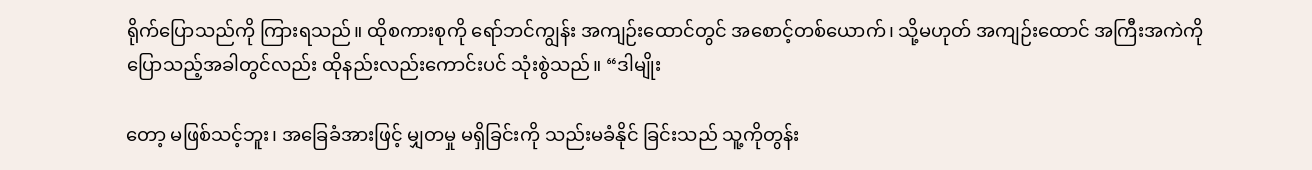ရိုက်ပြောသည်ကို ကြားရသည်။ ထိုစကားစုကို ရော်ဘင်ကျွန်း အကျဉ်းထောင်တွင် အစောင့်တစ်ယောက်၊ သို့မဟုတ် အကျဉ်းထောင် အကြီးအကဲကို ပြောသည့်အခါတွင်လည်း ထိုနည်းလည်းကောင်းပင် သုံးစွဲသည်။ “ဒါမျိုး

တော့ မဖြစ်သင့်ဘူး၊ အခြေခံအားဖြင့် မျှတမှု မရှိခြင်းကို သည်းမခံနိုင် ခြင်းသည် သူ့ကိုတွန်း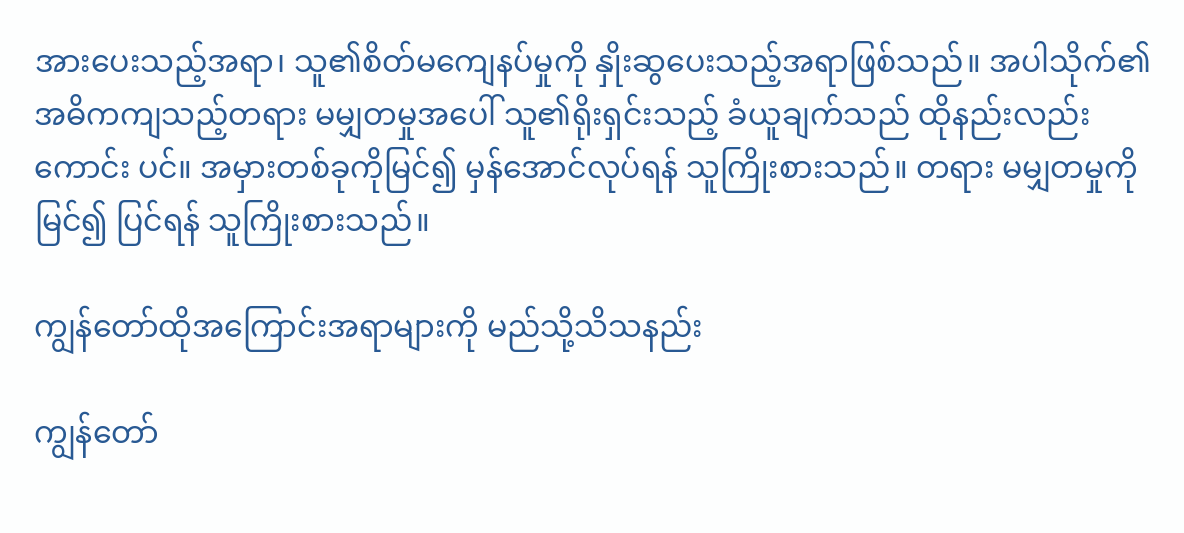အားပေးသည့်အရာ၊ သူ၏စိတ်မကျေနပ်မှုကို နှိုးဆွပေးသည့်အရာဖြစ်သည်။ အပါသိုက်၏ အဓိကကျသည့်တရား မမျှတမှုအပေါ် သူ၏ရိုးရှင်းသည့် ခံယူချက်သည် ထိုနည်းလည်းကောင်း ပင်။ အမှားတစ်ခုကိုမြင်၍ မှန်အောင်လုပ်ရန် သူကြိုးစားသည်။ တရား မမျှတမှုကို မြင်၍ ပြင်ရန် သူကြိုးစားသည်။

ကျွန်တော်ထိုအကြောင်းအရာများကို မည်သို့သိသနည်း

ကျွန်တော်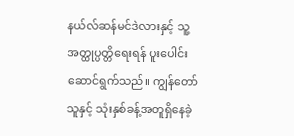နယ်လ်ဆန်မင်ဒဲလားနှင့် သူ့အတ္ထုပ္ပတ္တိရေးရန် ပူးပေါင်းဆောင်ရွက်သည်။ ကျွန်တော်သူနှင့် သုံးနှစ်ခန့်အတူရှိနေခဲ့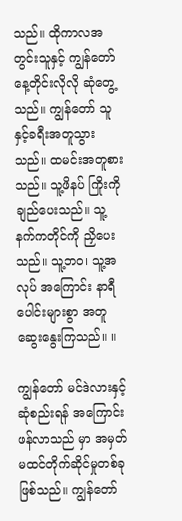သည်။ ထိုကာလအတွင်းသူနှင့် ကျွန်တော်နေ့တိုင်းလိုလို ဆုံတွေ့သည်။ ကျွန်တော် သူနှင့်ခရီးအတူသွားသည်။ ထမင်းအတူစားသည်။ သူ့ဖိနပ် ကြိုးကိုချည်ပေးသည်။ သူ့နက်ကတိုင်ကို ညှိပေးသည်။ သူ့ဘဝ၊ သူ့အလုပ် အကြောင်း နာရီပေါင်းများစွာ အတူဆွေးနွေးကြသည်။ ။

ကျွန်တော် မင်ဒဲလားနှင့် ဆုံစည်းရန် အကြောင်းဖန်လာသည် မှာ အမှတ်မထင်တိုက်ဆိုင်မှုတစ်ခုဖြစ်သည်။ ကျွန်တော်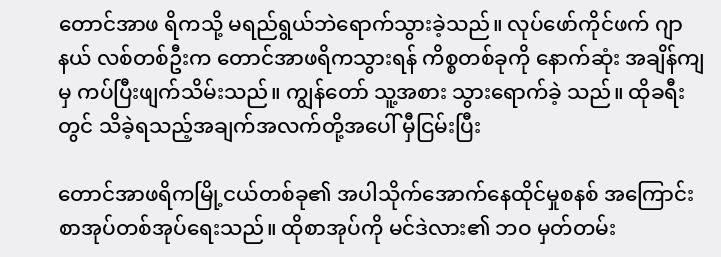တောင်အာဖ ရိကသို့ မရည်ရွယ်ဘဲရောက်သွားခဲ့သည်။ လုပ်ဖော်ကိုင်ဖက် ဂျာနယ် လစ်တစ်ဦးက တောင်အာဖရိကသွားရန် ကိစ္စတစ်ခုကို နောက်ဆုံး အချိန်ကျမှ ကပ်ပြီးဖျက်သိမ်းသည်။ ကျွန်တော် သူ့အစား သွားရောက်ခဲ့ သည်။ ထိုခရီးတွင် သိခဲ့ရသည့်အချက်အလက်တို့အပေါ် မှီငြမ်းပြီး

တောင်အာဖရိကမြို့ငယ်တစ်ခု၏ အပါသိုက်အောက်နေထိုင်မှုစနစ် အကြောင်း စာအုပ်တစ်အုပ်ရေးသည်။ ထိုစာအုပ်ကို မင်ဒဲလား၏ ဘဝ မှတ်တမ်း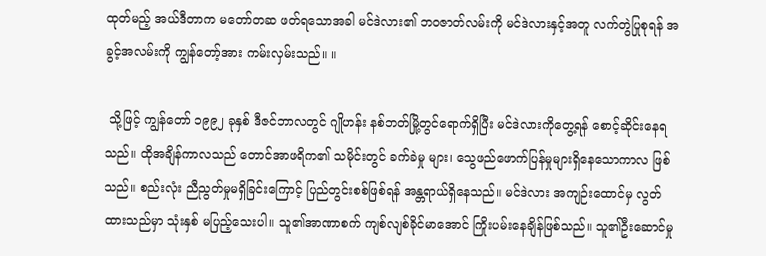ထုတ်မည့် အယ်ဒီတာက မတော်တဆ ဖတ်ရသောအခါ မင်ဒဲလား၏ ဘဝဇာတ်လမ်းကို မင်ဒဲလားနှင့်အတူ လက်တွဲပြုစုရန် အခွင့်အလမ်းကို ကျွန်တော့်အား ကမ်းလှမ်းသည်။ ။

 သို့ဖြင့် ကျွန်တော် ၁၉၉၂ ခုနှစ် ဒီဇင်ဘာလတွင် ဂျိုဟန်း နစ်ဘတ်မြို့တွင်ရောက်ရှိပြီး မင်ဒဲလားကိုတွေ့ရန် စောင့်ဆိုင်းနေရ သည်။ ထိုအချိန်ကာလသည် တောင်အာဖရိက၏ သမိုင်းတွင် ခက်ခဲမှု များ၊ သွေဖည်ဖောက်ပြန်မှုများရှိနေသောကာလ ဖြစ်သည်။ စည်းလုံး ညီညွတ်မှုမရှိခြင်းကြောင့် ပြည်တွင်းစစ်ဖြစ်ရန် အန္တရာယ်ရှိနေသည်။ မင်ဒဲလား အကျဉ်းထောင်မှ လွတ်ထားသည်မှာ သုံးနှစ် မပြည့်သေးပါ။ သူ၏အာဏာစက် ကျစ်လျစ်ခိုင်မာအောင် ကြိုးပမ်းနေချိန်ဖြစ်သည်။ သူ၏ဦးဆောင်မှု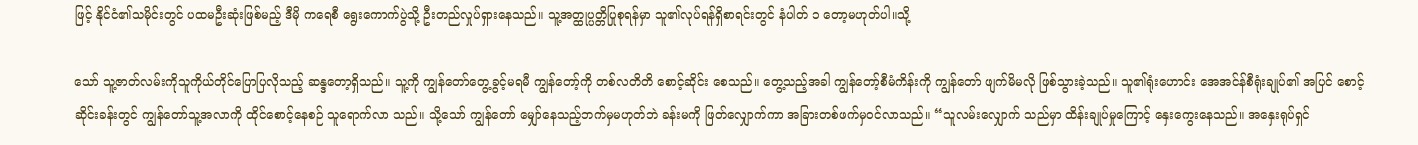ဖြင့် နိုင်ငံ၏သမိုင်းတွင် ပထမဦးဆုံးဖြစ်မည့် ဒီမို ကရေစီ ရွေးကောက်ပွဲသို့ ဦးတည်လှုပ်ရှားနေသည်။ သူ့အတ္ထုပ္ပတ္တိပြုစုရန်မှာ သူ၏လုပ်ရန်ရှိစာရင်းတွင် နံပါတ် ၁ တော့မဟုတ်ပါ။သို့

သော် သူ့ဇာတ်လမ်းကိုသူကိုယ်တိုင်ပြောပြလိုသည့် ဆန္ဒတော့ရှိသည်။ သူ့ကို ကျွန်တော်တွေ့ခွင့်မရမီ ကျွန်တော့်ကို တစ်လတိတိ စောင့်ဆိုင်း စေသည်။ တွေ့သည့်အခါ ကျွန်တော့်စီမံကိန်းကို ကျွန်တော် ဖျက်မိမလို ဖြစ်သွားခဲ့သည်။ သူ၏ရုံးဟောင်း အေအင်န်စီရုံးချုပ်၏ အပြင် စောင့် ဆိုင်းခန်းတွင် ကျွန်တော်သူ့အလာကို ထိုင်စောင့်နေစဉ် သူရောက်လာ သည်။ သို့သော် ကျွန်တော် မျှော်နေသည့်ဘက်မှမဟုတ်ဘဲ ခန်းမကို ဖြတ်လျှောက်ကာ အခြားတစ်ဖက်မှဝင်လာသည်။ “သူလမ်းလျှောက် သည်မှာ ထိန်းချုပ်မှုကြောင့် နှေးကွေးနေသည်။ အနှေးရုပ်ရှင်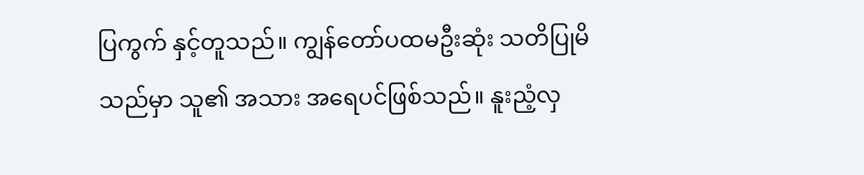ပြကွက် နှင့်တူသည်။ ကျွန်တော်ပထမဦးဆုံး သတိပြုမိသည်မှာ သူ၏ အသား အရေပင်ဖြစ်သည်။ နူးညံ့လှ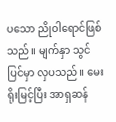ပသော ညိုဝါရောင်ဖြစ်သည်။ မျက်နှာ သွင်ပြင်မှာ လှပသည်။ မေးရိုးမြင့်ပြီး အာရှဆန်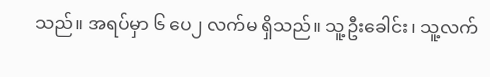သည်။ အရပ်မှာ ၆ ပေ၂ လက်မ ရှိသည်။ သူ့ဦးခေါင်း၊ သူ့လက်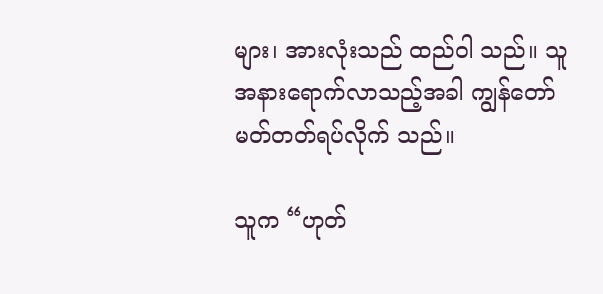များ၊ အားလုံးသည် ထည်ဝါ သည်။ သူအနားရောက်လာသည့်အခါ ကျွန်တော် မတ်တတ်ရပ်လိုက် သည်။

သူက “ဟုတ်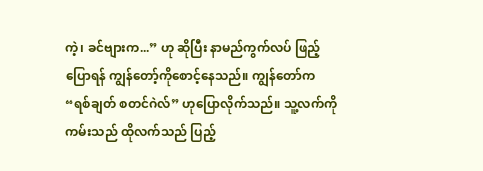ကဲ့၊ ခင်ဗျားက...” ဟု ဆိုပြီး နာမည်ကွက်လပ် ဖြည့်ပြောရန် ကျွန်တော့်ကိုစောင့်နေသည်။ ကျွန်တော်က “ရစ်ချတ် စတင်ဂဲလ်” ဟုပြောလိုက်သည်။ သူ့လက်ကိုကမ်းသည် ထိုလက်သည် ပြည့်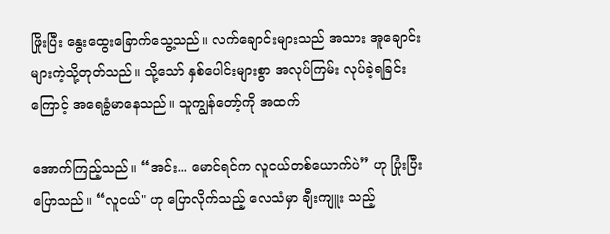ဖြိုးပြီး နွေးထွေးခြောက်သွေ့သည်။ လက်ချောင်းများသည် အသား အူချောင်းများကဲ့သို့တုတ်သည်။ သို့သော် နှစ်ပေါင်းများစွာ အလုပ်ကြမ်း လုပ်ခဲ့ရခြင်းကြောင့် အရေခွံမာနေသည်။ သူကျွန်တော့်ကို အထက်

အောက်ကြည့်သည်။ “အင်း... မောင်ရင်က လူငယ်တစ်ယောက်ပဲ” ဟု ပြုံးပြီးပြောသည်။ “လူငယ်" ဟု ပြောလိုက်သည့် လေသံမှာ ချီးကျူး သည့်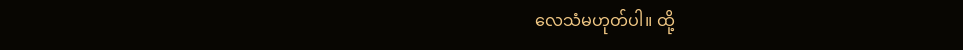လေသံမဟုတ်ပါ။ ထို့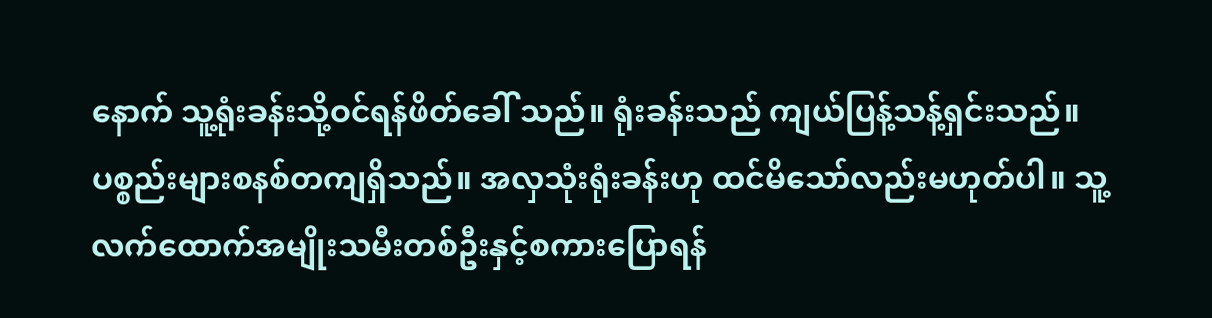နောက် သူ့ရုံးခန်းသို့ဝင်ရန်ဖိတ်ခေါ် သည်။ ရုံးခန်းသည် ကျယ်ပြန့်သန့်ရှင်းသည်။ ပစ္စည်းများစနစ်တကျရှိသည်။ အလှသုံးရုံးခန်းဟု ထင်မိသော်လည်းမဟုတ်ပါ။ သူ့လက်ထောက်အမျိုးသမီးတစ်ဦးနှင့်စကားပြောရန်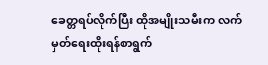ခေတ္တရပ်လိုက်ပြီး ထိုအမျိုးသမီးက လက်မှတ်ရေးထိုးရန်စာရွက်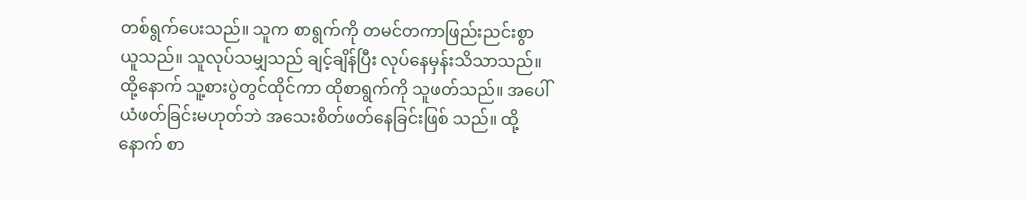တစ်ရွက်ပေးသည်။ သူက စာရွက်ကို တမင်တကာဖြည်းညင်းစွာ ယူသည်။ သူလုပ်သမျှသည် ချင့်ချိန်ပြီး လုပ်နေမှန်းသိသာသည်။ ထို့နောက် သူ့စားပွဲတွင်ထိုင်ကာ ထိုစာရွက်ကို သူဖတ်သည်။ အပေါ်ယံဖတ်ခြင်းမဟုတ်ဘဲ အသေးစိတ်ဖတ်နေခြင်းဖြစ် သည်။ ထို့နောက် စာ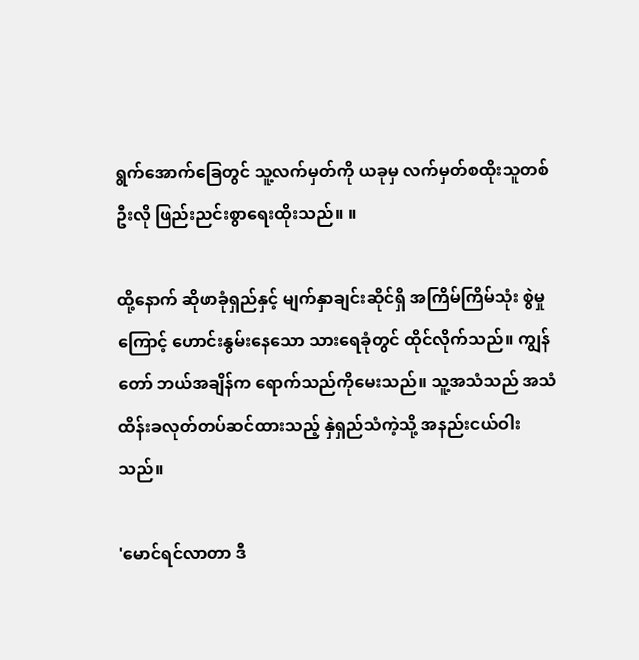ရွက်အောက်ခြေတွင် သူ့လက်မှတ်ကို ယခုမှ လက်မှတ်စထိုးသူတစ်ဦးလို ဖြည်းညင်းစွာရေးထိုးသည်။ ။

ထို့နောက် ဆိုဖာခုံရှည်နှင့် မျက်နှာချင်းဆိုင်ရှိ အကြိမ်ကြိမ်သုံး စွဲမှုကြောင့် ဟောင်းနွမ်းနေသော သားရေခုံတွင် ထိုင်လိုက်သည်။ ကျွန်တော် ဘယ်အချိန်က ရောက်သည်ကိုမေးသည်။ သူ့အသံသည် အသံထိန်းခလုတ်တပ်ဆင်ထားသည့် နှဲရှည်သံကဲ့သို့ အနည်းငယ်ဝါး သည်။

'မောင်ရင်လာတာ ဒီ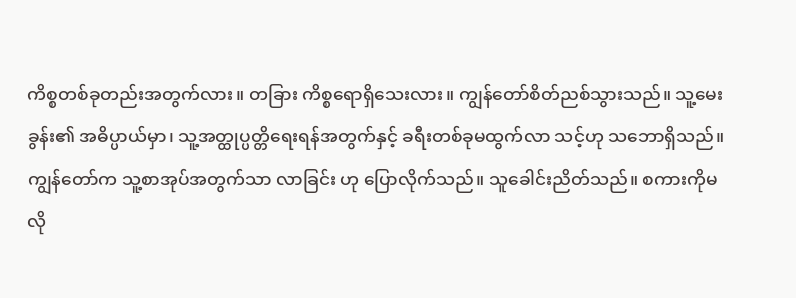ကိစ္စတစ်ခုတည်းအတွက်လား။ တခြား ကိစ္စရောရှိသေးလား။ ကျွန်တော်စိတ်ညစ်သွားသည်။ သူ့မေးခွန်း၏ အဓိပ္ပာယ်မှာ၊ သူ့အတ္ထုပ္ပတ္တိရေးရန်အတွက်နှင့် ခရီးတစ်ခုမထွက်လာ သင့်ဟု သဘောရှိသည်။ ကျွန်တော်က သူ့စာအုပ်အတွက်သာ လာခြင်း ဟု ပြောလိုက်သည်။ သူခေါင်းညိတ်သည်။ စကားကိုမလို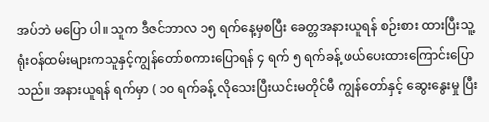အပ်ဘဲ မပြော ပါ။ သူက ဒီဇင်ဘာလ ၁၅ ရက်နေ့မှစပြီး ခေတ္တအနားယူရန် စဉ်းစား ထားပြီးသူ့ရုံးဝန်ထမ်းများကသူနှင့်ကျွန်တော်စကားပြောရန် ၄ ရက် ၅ ရက်ခန့် ဖယ်ပေးထားကြောင်းပြောသည်။ အနားယူရန် ရက်မှာ ( ၁၀ ရက်ခန့် လိုသေးပြီးယင်းမတိုင်မီ ကျွန်တော်နှင့် ဆွေးနွေးမှု ပြီး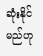ဆုံးနိုင် မည်ဟု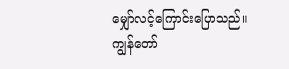မျှော်လင့်ကြောင်းပြောသည်။ ကျွန်တော်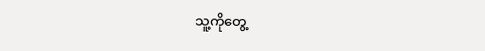သူ့ကိုတွေ့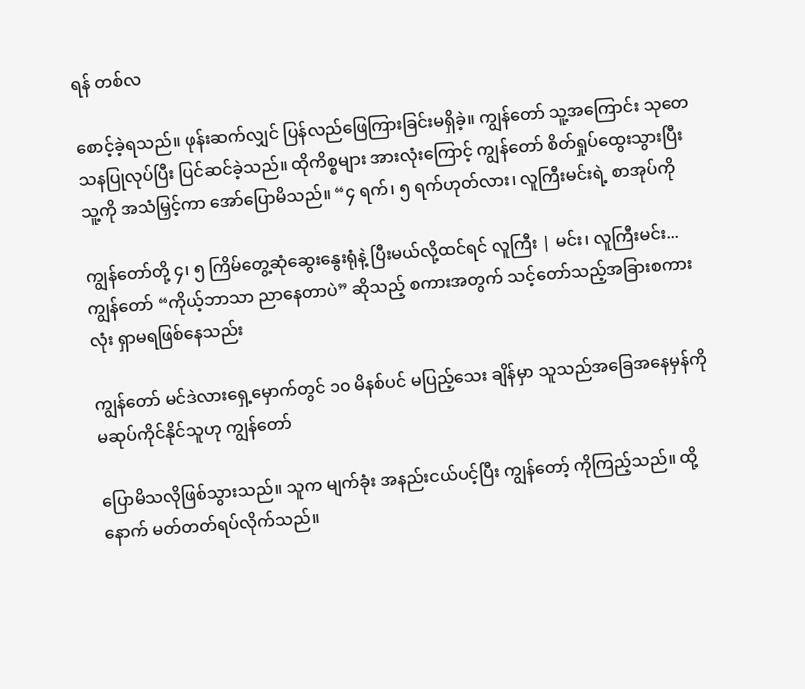ရန် တစ်လ

စောင့်ခဲ့ရသည်။ ဖုန်းဆက်လျှင် ပြန်လည်ဖြေကြားခြင်းမရှိခဲ့။ ကျွန်တော် သူ့အကြောင်း သုတေသနပြုလုပ်ပြီး ပြင်ဆင်ခဲ့သည်။ ထိုကိစ္စများ အားလုံးကြောင့် ကျွန်တော် စိတ်ရှုပ်ထွေးသွားပြီး သူ့ကို အသံမြှင့်ကာ အော်ပြောမိသည်။ “၄ ရက်၊ ၅ ရက်ဟုတ်လား၊ လူကြီးမင်းရဲ့ စာအုပ်ကို

ကျွန်တော်တို့ ၄၊ ၅ ကြိမ်တွေ့ဆုံဆွေးနွေးရုံနဲ့ ပြီးမယ်လို့ထင်ရင် လူကြီး | မင်း၊ လူကြီးမင်း...ကျွန်တော် “ကိုယ့်ဘာသာ ညာနေတာပဲ” ဆိုသည့် စကားအတွက် သင့်တော်သည့်အခြားစကားလုံး ရှာမရဖြစ်နေသည်း

ကျွန်တော် မင်ဒဲလားရှေ့မှောက်တွင် ၁၀ မိနစ်ပင် မပြည့်သေး ချိန်မှာ သူသည်အခြေအနေမှန်ကို မဆုပ်ကိုင်နိုင်သူဟု ကျွန်တော်

ပြောမိသလိုဖြစ်သွားသည်။ သူက မျက်ခုံး အနည်းငယ်ပင့်ပြီး ကျွန်တော့် ကိုကြည့်သည်။ ထို့နောက် မတ်တတ်ရပ်လိုက်သည်။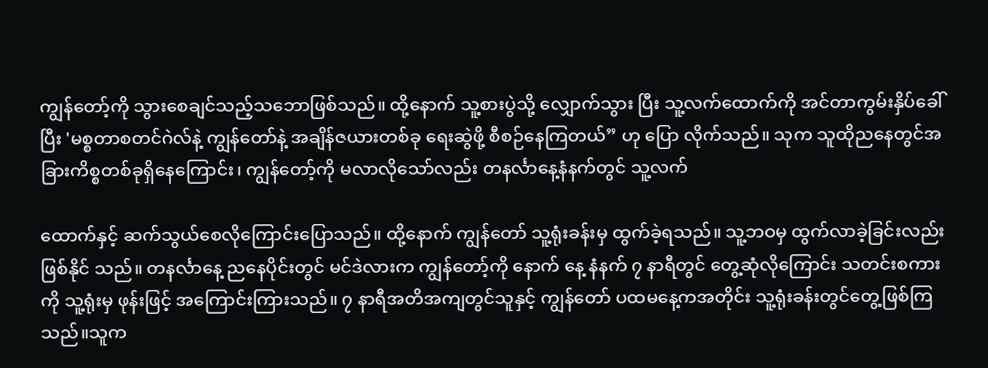ကျွန်တော့်ကို သွားစေချင်သည့်သဘောဖြစ်သည်။ ထို့နောက် သူ့စားပွဲသို့ လျှောက်သွား ပြီး သူ့လက်ထောက်ကို အင်တာကွမ်းနှိပ်ခေါ်ပြီး 'မစ္စတာစတင်ဂဲလ်နဲ့ ကျွန်တော်နဲ့ အချိန်ဇယားတစ်ခု ရေးဆွဲဖို့ စီစဉ်နေကြတယ်” ဟု ပြော လိုက်သည်။ သုက သူထိုညနေတွင်အခြားကိစ္စတစ်ခုရှိနေကြောင်း၊ ကျွန်တော့်ကို မလာလိုသော်လည်း တနင်္လာနေ့နံနက်တွင် သူ့လက်

ထောက်နှင့် ဆက်သွယ်စေလိုကြောင်းပြောသည်။ ထို့နောက် ကျွန်တော် သူ့ရုံးခန်းမှ ထွက်ခဲ့ရသည်။ သူ့ဘဝမှ ထွက်လာခဲ့ခြင်းလည်း ဖြစ်နိုင် သည်။ တနင်္လာနေ့ ညနေပိုင်းတွင် မင်ဒဲလားက ကျွန်တော့်ကို နောက် နေ့ နံနက် ၇ နာရီတွင် တွေ့ဆုံလိုကြောင်း သတင်းစကားကို သူ့ရုံးမှ ဖုန်းဖြင့် အကြောင်းကြားသည်။ ၇ နာရီအတိအကျတွင်သူနှင့် ကျွန်တော် ပထမနေ့ကအတိုင်း သူ့ရုံးခန်းတွင်တွေ့ဖြစ်ကြသည်။သူက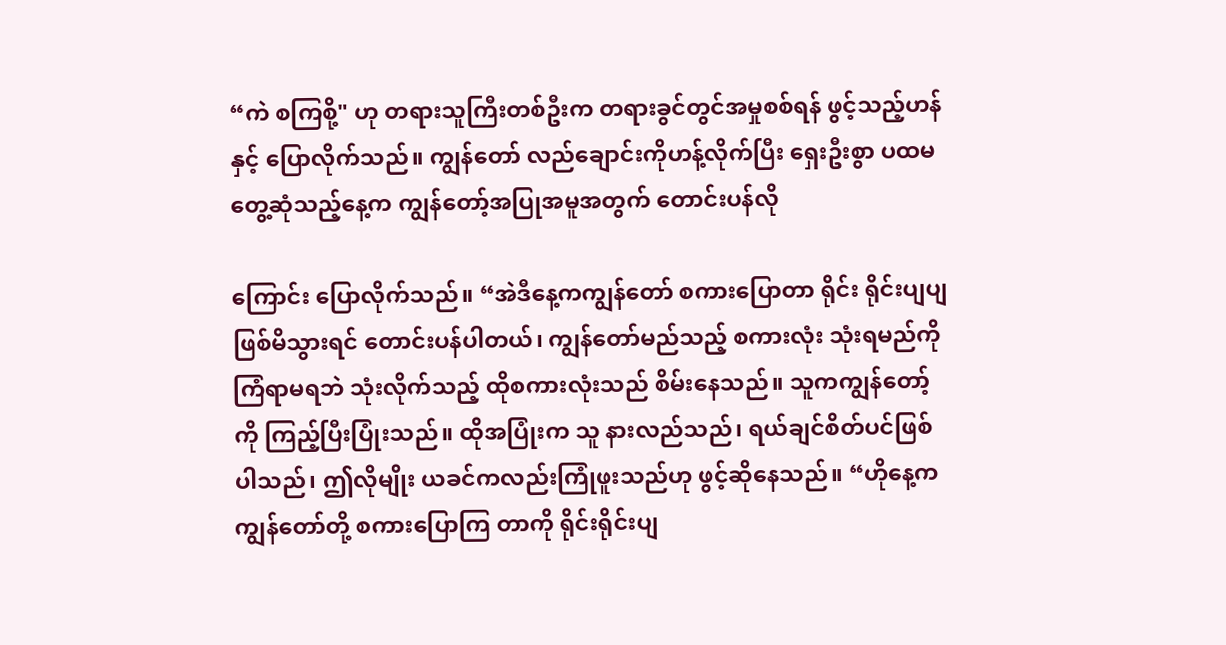“ကဲ စကြစို့" ဟု တရားသူကြီးတစ်ဦးက တရားခွင်တွင်အမှုစစ်ရန် ဖွင့်သည့်ဟန်နှင့် ပြောလိုက်သည်။ ကျွန်တော် လည်ချောင်းကိုဟန့်လိုက်ပြီး ရှေးဦးစွာ ပထမ တွေ့ဆုံသည့်နေ့က ကျွန်တော့်အပြုအမူအတွက် တောင်းပန်လို

ကြောင်း ပြောလိုက်သည်။ “အဲဒီနေ့ကကျွန်တော် စကားပြောတာ ရိုင်း ရိုင်းပျပျ ဖြစ်မိသွားရင် တောင်းပန်ပါတယ်၊ ကျွန်တော်မည်သည့် စကားလုံး သုံးရမည်ကို ကြံရာမရဘဲ သုံးလိုက်သည့် ထိုစကားလုံးသည် စိမ်းနေသည်။ သူကကျွန်တော့်ကို ကြည့်ပြီးပြုံးသည်။ ထိုအပြုံးက သူ နားလည်သည်၊ ရယ်ချင်စိတ်ပင်ဖြစ်ပါသည်၊ ဤလိုမျိုး ယခင်ကလည်းကြုံဖူးသည်ဟု ဖွင့်ဆိုနေသည်။ “ဟိုနေ့က ကျွန်တော်တို့ စကားပြောကြ တာကို ရိုင်းရိုင်းပျ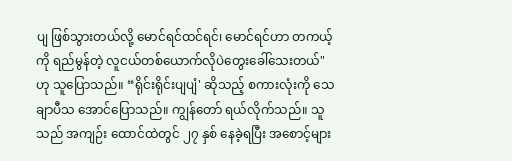ပျ ဖြစ်သွားတယ်လို့ မောင်ရင်ထင်ရင်၊ မောင်ရင်ဟာ တကယ့်ကို ရည်မွန်တဲ့ လူငယ်တစ်ယောက်လိုပဲတွေးခေါ်သေးတယ်" ဟု သူပြောသည်။ “ရိုင်းရိုင်းပျပျံ' ဆိုသည့် စကားလုံးကို သေချာပီသ အောင်ပြောသည်။ ကျွန်တော် ရယ်လိုက်သည်။ သူသည် အကျဉ်း ထောင်ထဲတွင် ၂၇ နှစ် နေခဲ့ရပြီး အစောင့်များ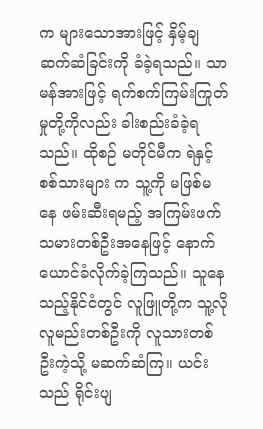က များသောအားဖြင့် နှိမ့်ချဆက်ဆံခြင်းကို ခံခဲ့ရသည်။ သာမန်အားဖြင့် ရက်စက်ကြမ်းကြုတ် မှုတို့ကိုလည်း ခါးစည်းခံခဲ့ရသည်။ ထိုစဉ် မတိုင်မီက ရဲနှင့် စစ်သားများ က သူ့ကို မဖြစ်မနေ ဖမ်းဆီးရမည့် အကြမ်းဖက်သမားတစ်ဦးအနေဖြင့် နောက်ယောင်ခံလိုက်ခဲ့ကြသည်။ သူနေသည့်နိုင်ငံတွင် လူဖြူတို့က သူ့လို လူမည်းတစ်ဦးကို လူသားတစ်ဦးကဲ့သို့ မဆက်ဆံကြ။ ယင်းသည် ရိုင်းပျ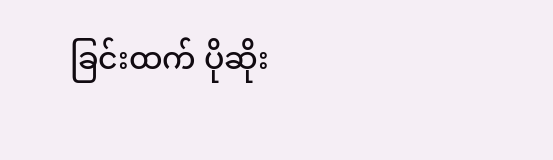ခြင်းထက် ပိုဆိုး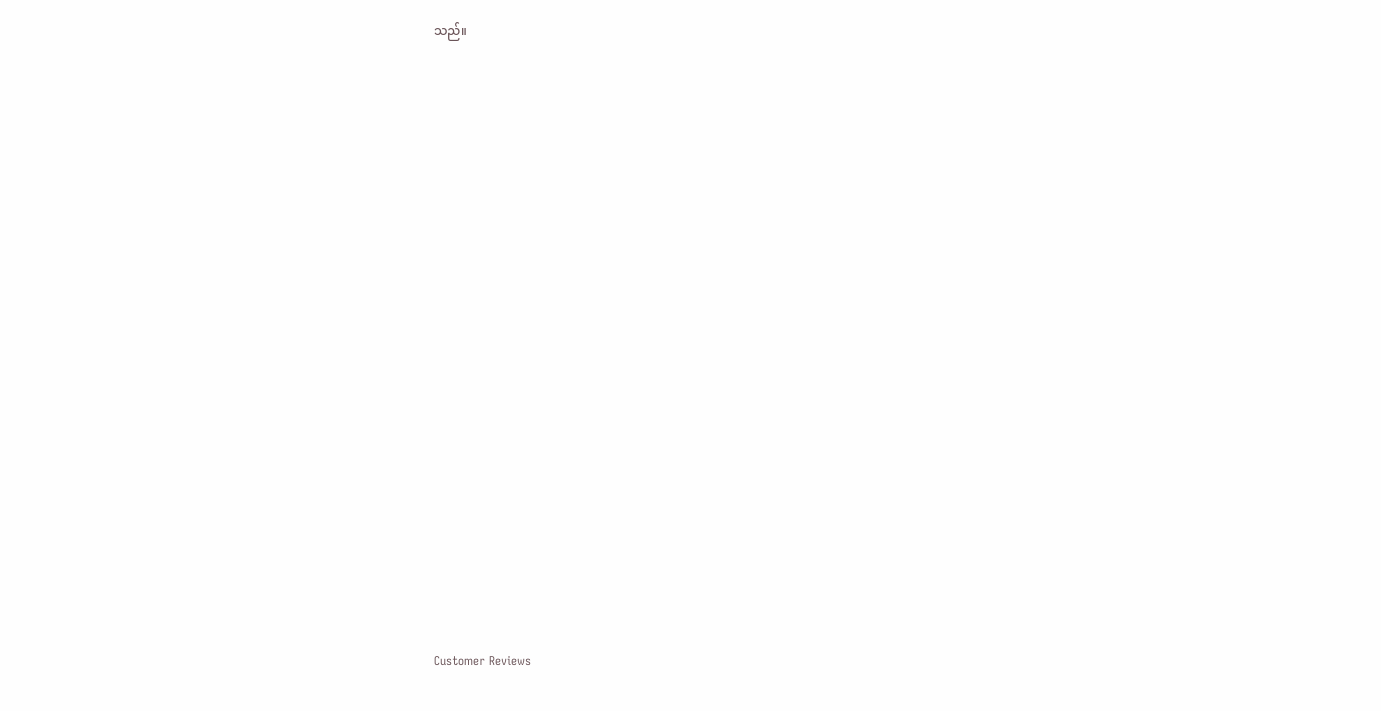သည်။





























Customer Reviews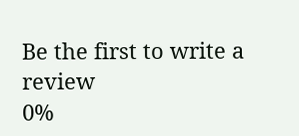Be the first to write a review
0%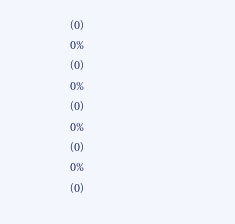(0)
0%
(0)
0%
(0)
0%
(0)
0%
(0)